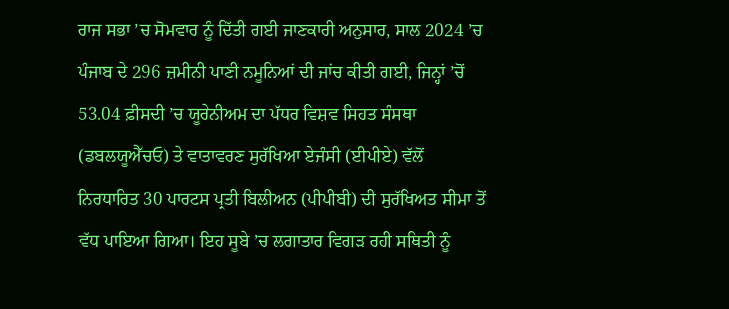ਰਾਜ ਸਭਾ ’ਚ ਸੋਮਵਾਰ ਨੂੰ ਦਿੱਤੀ ਗਈ ਜਾਣਕਾਰੀ ਅਨੁਸਾਰ, ਸਾਲ 2024 ’ਚ ਪੰਜਾਬ ਦੇ 296 ਜ਼ਮੀਨੀ ਪਾਣੀ ਨਮੂਨਿਆਂ ਦੀ ਜਾਂਚ ਕੀਤੀ ਗਈ, ਜਿਨ੍ਹਾਂ ’ਚੋਂ 53.04 ਫ਼ੀਸਦੀ ’ਚ ਯੂਰੇਨੀਅਮ ਦਾ ਪੱਧਰ ਵਿਸ਼ਵ ਸਿਹਤ ਸੰਸਥਾ (ਡਬਲਯੂਐੱਚਓ) ਤੇ ਵਾਤਾਵਰਣ ਸੁਰੱਖਿਆ ਏਜੰਸੀ (ਈਪੀਏ) ਵੱਲੋਂ ਨਿਰਧਾਰਿਤ 30 ਪਾਰਟਸ ਪ੍ਰਤੀ ਬਿਲੀਅਨ (ਪੀਪੀਬੀ) ਦੀ ਸੁਰੱਖਿਅਤ ਸੀਮਾ ਤੋਂ ਵੱਧ ਪਾਇਆ ਗਿਆ। ਇਹ ਸੂਬੇ ’ਚ ਲਗਾਤਾਰ ਵਿਗੜ ਰਹੀ ਸਥਿਤੀ ਨੂੰ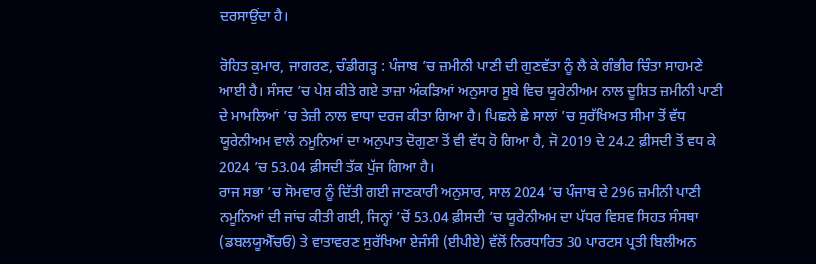ਦਰਸਾਉਂਦਾ ਹੈ।

ਰੋਹਿਤ ਕੁਮਾਰ, ਜਾਗਰਣ, ਚੰਡੀਗੜ੍ਹ : ਪੰਜਾਬ ’ਚ ਜ਼ਮੀਨੀ ਪਾਣੀ ਦੀ ਗੁਣਵੱਤਾ ਨੂੰ ਲੈ ਕੇ ਗੰਭੀਰ ਚਿੰਤਾ ਸਾਹਮਣੇ ਆਈ ਹੈ। ਸੰਸਦ ’ਚ ਪੇਸ਼ ਕੀਤੇ ਗਏ ਤਾਜ਼ਾ ਅੰਕੜਿਆਂ ਅਨੁਸਾਰ ਸੂਬੇ ਵਿਚ ਯੂਰੇਨੀਅਮ ਨਾਲ ਦੂਸ਼ਿਤ ਜ਼ਮੀਨੀ ਪਾਣੀ ਦੇ ਮਾਮਲਿਆਂ ’ਚ ਤੇਜ਼ੀ ਨਾਲ ਵਾਧਾ ਦਰਜ ਕੀਤਾ ਗਿਆ ਹੈ। ਪਿਛਲੇ ਛੇ ਸਾਲਾਂ ’ਚ ਸੁਰੱਖਿਅਤ ਸੀਮਾ ਤੋਂ ਵੱਧ ਯੂਰੇਨੀਅਮ ਵਾਲੇ ਨਮੂਨਿਆਂ ਦਾ ਅਨੁਪਾਤ ਦੋਗੁਣਾ ਤੋਂ ਵੀ ਵੱਧ ਹੋ ਗਿਆ ਹੈ, ਜੋ 2019 ਦੇ 24.2 ਫ਼ੀਸਦੀ ਤੋਂ ਵਧ ਕੇ 2024 ’ਚ 53.04 ਫ਼ੀਸਦੀ ਤੱਕ ਪੁੱਜ ਗਿਆ ਹੈ।
ਰਾਜ ਸਭਾ ’ਚ ਸੋਮਵਾਰ ਨੂੰ ਦਿੱਤੀ ਗਈ ਜਾਣਕਾਰੀ ਅਨੁਸਾਰ, ਸਾਲ 2024 ’ਚ ਪੰਜਾਬ ਦੇ 296 ਜ਼ਮੀਨੀ ਪਾਣੀ ਨਮੂਨਿਆਂ ਦੀ ਜਾਂਚ ਕੀਤੀ ਗਈ, ਜਿਨ੍ਹਾਂ ’ਚੋਂ 53.04 ਫ਼ੀਸਦੀ ’ਚ ਯੂਰੇਨੀਅਮ ਦਾ ਪੱਧਰ ਵਿਸ਼ਵ ਸਿਹਤ ਸੰਸਥਾ (ਡਬਲਯੂਐੱਚਓ) ਤੇ ਵਾਤਾਵਰਣ ਸੁਰੱਖਿਆ ਏਜੰਸੀ (ਈਪੀਏ) ਵੱਲੋਂ ਨਿਰਧਾਰਿਤ 30 ਪਾਰਟਸ ਪ੍ਰਤੀ ਬਿਲੀਅਨ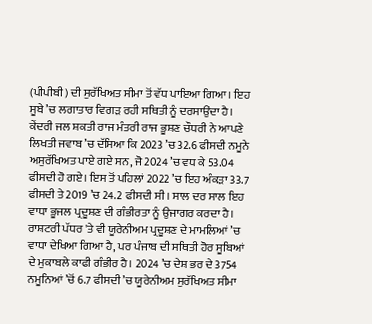(ਪੀਪੀਬੀ) ਦੀ ਸੁਰੱਖਿਅਤ ਸੀਮਾ ਤੋਂ ਵੱਧ ਪਾਇਆ ਗਿਆ। ਇਹ ਸੂਬੇ ’ਚ ਲਗਾਤਾਰ ਵਿਗੜ ਰਹੀ ਸਥਿਤੀ ਨੂੰ ਦਰਸਾਉਂਦਾ ਹੈ।
ਕੇਂਦਰੀ ਜਲ ਸ਼ਕਤੀ ਰਾਜ ਮੰਤਰੀ ਰਾਜ ਭੂਸ਼ਣ ਚੌਧਰੀ ਨੇ ਆਪਣੇ ਲਿਖਤੀ ਜਵਾਬ ’ਚ ਦੱਸਿਆ ਕਿ 2023 ’ਚ 32.6 ਫੀਸਦੀ ਨਮੂਨੇ ਅਸੁਰੱਖਿਅਤ ਪਾਏ ਗਏ ਸਨ, ਜੋ 2024 ’ਚ ਵਧ ਕੇ 53.04 ਫੀਸਦੀ ਹੋ ਗਏ। ਇਸ ਤੋਂ ਪਹਿਲਾਂ 2022 ’ਚ ਇਹ ਅੰਕੜਾ 33.7 ਫੀਸਦੀ ਤੇ 2019 ’ਚ 24.2 ਫੀਸਦੀ ਸੀ। ਸਾਲ ਦਰ ਸਾਲ ਇਹ ਵਾਧਾ ਭੂਜਲ ਪ੍ਰਦੂਸ਼ਣ ਦੀ ਗੰਭੀਰਤਾ ਨੂੰ ਉਜਾਗਰ ਕਰਦਾ ਹੈ।
ਰਾਸ਼ਟਰੀ ਪੱਧਰ 'ਤੇ ਵੀ ਯੂਰੇਨੀਅਮ ਪ੍ਰਦੂਸ਼ਣ ਦੇ ਮਾਮਲਿਆਂ ’ਚ ਵਾਧਾ ਦੇਖਿਆ ਗਿਆ ਹੈ, ਪਰ ਪੰਜਾਬ ਦੀ ਸਥਿਤੀ ਹੋਰ ਸੂਬਿਆਂ ਦੇ ਮੁਕਾਬਲੇ ਕਾਫੀ ਗੰਭੀਰ ਹੈ। 2024 ’ਚ ਦੇਸ਼ ਭਰ ਦੇ 3754 ਨਮੂਨਿਆਂ ’ਚੋਂ 6.7 ਫੀਸਦੀ ’ਚ ਯੂਰੇਨੀਅਮ ਸੁਰੱਖਿਅਤ ਸੀਮਾ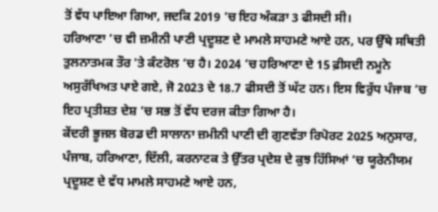ਤੋਂ ਵੱਧ ਪਾਇਆ ਗਿਆ, ਜਦਕਿ 2019 ’ਚ ਇਹ ਅੰਕੜਾ 3 ਫੀਸਦੀ ਸੀ।
ਹਰਿਆਣਾ ’ਚ ਵੀ ਜ਼ਮੀਨੀ ਪਾਣੀ ਪ੍ਰਦੂਸ਼ਣ ਦੇ ਮਾਮਲੇ ਸਾਹਮਣੇ ਆਏ ਹਨ, ਪਰ ਉੱਥੇ ਸਥਿਤੀ ਤੁਲਨਾਤਮਕ ਤੌਰ 'ਤੇ ਕੰਟਰੋਲ ’ਚ ਹੈ। 2024 ’ਚ ਹਰਿਆਣਾ ਦੇ 15 ਫ਼ੀਸਦੀ ਨਮੂਨੇ ਅਸੁਰੱਖਿਅਤ ਪਾਏ ਗਏ, ਜੋ 2023 ਦੇ 18.7 ਫੀਸਦੀ ਤੋਂ ਘੱਟ ਹਨ। ਇਸ ਵਿਰੁੱਧ ਪੰਜਾਬ ’ਚ ਇਹ ਪ੍ਰਤੀਸ਼ਤ ਦੇਸ਼ ’ਚ ਸਭ ਤੋਂ ਵੱਧ ਦਰਜ ਕੀਤਾ ਗਿਆ ਹੈ।
ਕੇਂਦਰੀ ਭੂਜਲ ਬੋਰਡ ਦੀ ਸਾਲਾਨਾ ਜ਼ਮੀਨੀ ਪਾਣੀ ਦੀ ਗੁਣਵੱਤਾ ਰਿਪੋਰਟ 2025 ਅਨੁਸਾਰ, ਪੰਜਾਬ, ਹਰਿਆਣਾ, ਦਿੱਲੀ, ਕਰਨਾਟਕ ਤੇ ਉੱਤਰ ਪ੍ਰਦੇਸ਼ ਦੇ ਕੁਝ ਹਿੱਸਿਆਂ ’ਚ ਯੂਰੇਨੀਯਮ ਪ੍ਰਦੂਸ਼ਣ ਦੇ ਵੱਧ ਮਾਮਲੇ ਸਾਹਮਣੇ ਆਏ ਹਨ,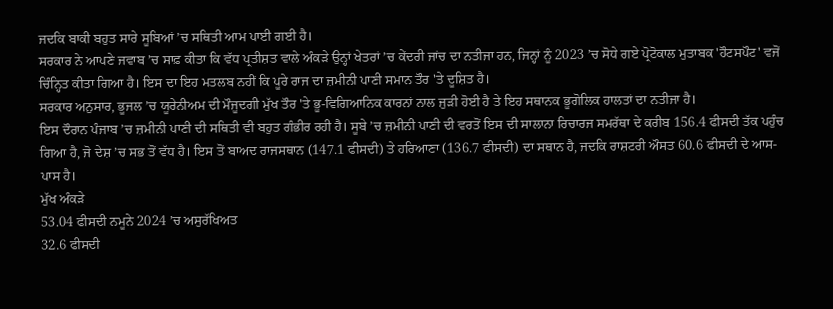ਜਦਕਿ ਬਾਕੀ ਬਹੁਤ ਸਾਰੇ ਸੂਬਿਆਂ ’ਚ ਸਥਿਤੀ ਆਮ ਪਾਈ ਗਈ ਹੈ।
ਸਰਕਾਰ ਨੇ ਆਪਣੇ ਜਵਾਬ ’ਚ ਸਾਫ਼ ਕੀਤਾ ਕਿ ਵੱਧ ਪ੍ਰਤੀਸ਼ਤ ਵਾਲੇ ਅੰਕੜੇ ਉਨ੍ਹਾਂ ਖੇਤਰਾਂ ’ਚ ਕੇਂਦਰੀ ਜਾਂਚ ਦਾ ਨਤੀਜਾ ਹਨ, ਜਿਨ੍ਹਾਂ ਨੂੰ 2023 ’ਚ ਸੋਧੇ ਗਏ ਪ੍ਰੋਟੋਕਾਲ ਮੁਤਾਬਕ 'ਹੌਟਸਪੌਟ' ਵਜੋਂ ਚਿੰਨ੍ਹਿਤ ਕੀਤਾ ਗਿਆ ਹੈ। ਇਸ ਦਾ ਇਹ ਮਤਲਬ ਨਹੀਂ ਕਿ ਪੂਰੇ ਰਾਜ ਦਾ ਜ਼ਮੀਨੀ ਪਾਣੀ ਸਮਾਨ ਤੌਰ 'ਤੇ ਦੂਸ਼ਿਤ ਹੈ।
ਸਰਕਾਰ ਅਨੁਸਾਰ, ਭੂਜਲ ’ਚ ਯੂਰੇਨੀਅਮ ਦੀ ਮੌਜੂਦਗੀ ਮੁੱਖ ਤੌਰ 'ਤੇ ਭੂ-ਵਿਗਿਆਨਿਕ ਕਾਰਨਾਂ ਨਾਲ ਜੁੜੀ ਹੋਈ ਹੈ ਤੇ ਇਹ ਸਥਾਨਕ ਭੂਗੋਲਿਕ ਹਾਲਤਾਂ ਦਾ ਨਤੀਜਾ ਹੈ।
ਇਸ ਦੌਰਾਨ ਪੰਜਾਬ ’ਚ ਜ਼ਮੀਨੀ ਪਾਣੀ ਦੀ ਸਥਿਤੀ ਵੀ ਬਹੁਤ ਗੰਭੀਰ ਰਹੀ ਹੈ। ਸੂਬੇ ’ਚ ਜ਼ਮੀਨੀ ਪਾਣੀ ਦੀ ਵਰਤੋਂ ਇਸ ਦੀ ਸਾਲਾਨਾ ਰਿਚਾਰਜ ਸਮਰੱਥਾ ਦੇ ਕਰੀਬ 156.4 ਫੀਸਦੀ ਤੱਕ ਪਹੁੰਚ ਗਿਆ ਹੈ, ਜੋ ਦੇਸ਼ ’ਚ ਸਭ ਤੋਂ ਵੱਧ ਹੈ। ਇਸ ਤੋਂ ਬਾਅਦ ਰਾਜਸਥਾਨ (147.1 ਫੀਸਦੀ) ਤੇ ਹਰਿਆਣਾ (136.7 ਫੀਸਦੀ) ਦਾ ਸਥਾਨ ਹੈ, ਜਦਕਿ ਰਾਸ਼ਟਰੀ ਔਸਤ 60.6 ਫੀਸਦੀ ਦੇ ਆਸ-ਪਾਸ ਹੈ।
ਮੁੱਖ ਅੰਕੜੇ
53.04 ਫੀਸਦੀ ਨਮੂਨੇ 2024 ’ਚ ਅਸੁਰੱਖਿਅਤ
32.6 ਫੀਸਦੀ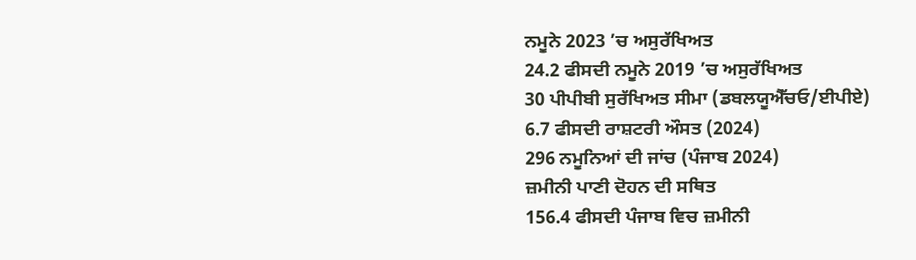ਨਮੂਨੇ 2023 ’ਚ ਅਸੁਰੱਖਿਅਤ
24.2 ਫੀਸਦੀ ਨਮੂਨੇ 2019 ’ਚ ਅਸੁਰੱਖਿਅਤ
30 ਪੀਪੀਬੀ ਸੁਰੱਖਿਅਤ ਸੀਮਾ (ਡਬਲਯੂਐੱਚਓ/ਈਪੀਏ)
6.7 ਫੀਸਦੀ ਰਾਸ਼ਟਰੀ ਔਸਤ (2024)
296 ਨਮੂਨਿਆਂ ਦੀ ਜਾਂਚ (ਪੰਜਾਬ 2024)
ਜ਼ਮੀਨੀ ਪਾਣੀ ਦੋਹਨ ਦੀ ਸਥਿਤ
156.4 ਫੀਸਦੀ ਪੰਜਾਬ ਵਿਚ ਜ਼ਮੀਨੀ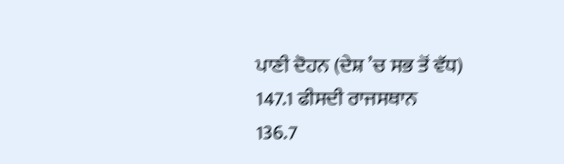ਪਾਣੀ ਦੋਹਨ (ਦੇਸ਼ ’ਚ ਸਭ ਤੋਂ ਵੱਧ)
147.1 ਫੀਸਦੀ ਰਾਜਸਥਾਨ
136.7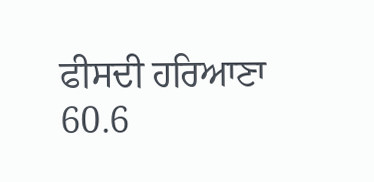ਫੀਸਦੀ ਹਰਿਆਣਾ
60.6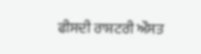ਫੀਸਦੀ ਰਾਸ਼ਟਰੀ ਔਸਤ